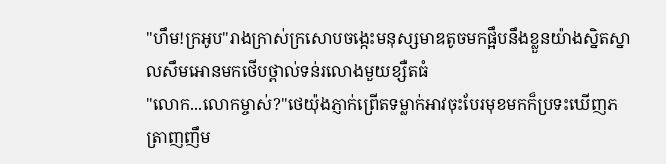"ហឹម!ក្រអូប"រាងក្រាស់ក្រសោបចង្កេះមនុស្សមាឌតូចមកផ្អឹបនឹងខ្លួនយ៉ាងស្និតស្នាលសឹមអោនមកថើបថ្ពាល់ទន់រលោងមួយខ្សឺតធំ
"លោក...លោកម្ចាស់?"ថេយ៉ុងភ្ញាក់ព្រើតទម្លាក់អាវចុះបែរមុខមកក៏ប្រទះឃើញភត្រាញញឹម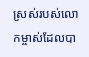ស្រស់របស់លោកម្ចាស់ដែលបា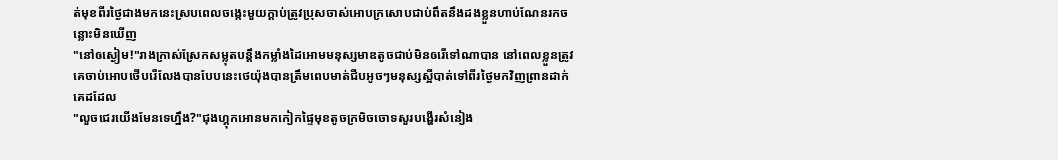ត់មុខពីរថ្ងៃជាងមកនេះស្របពេលចង្កេះមួយក្ដាប់ត្រូវប្រុសចាស់អោបក្រសោបជាប់ពឹតនឹងដងខ្លួនហាប់ណែនរកចន្លោះមិនឃើញ
"នៅឲស្ងៀម!"រាងក្រាស់ស្រែកសម្លុតបន្តឹងកម្លាំងដៃអោមមនុស្សមាឌតូចជាប់មិនឲរើទៅណាបាន នៅពេលខ្លួនត្រូវគេចាប់អោបថើបរើលែងបានបែបនេះថេយ៉ុងបានត្រឹមពេបមាត់ជីបអូចៗមនុស្សស្អីបាត់ទៅពីរថ្ងៃមកវិញព្រានដាក់គេដដែល
"លួចជេរយើងមែនទេហ្នឹង?"ជុងហ្គុកអោនមកកៀកផ្ទៃមុខតូចក្រមិចចោទសួរបង្ហើរសំនៀង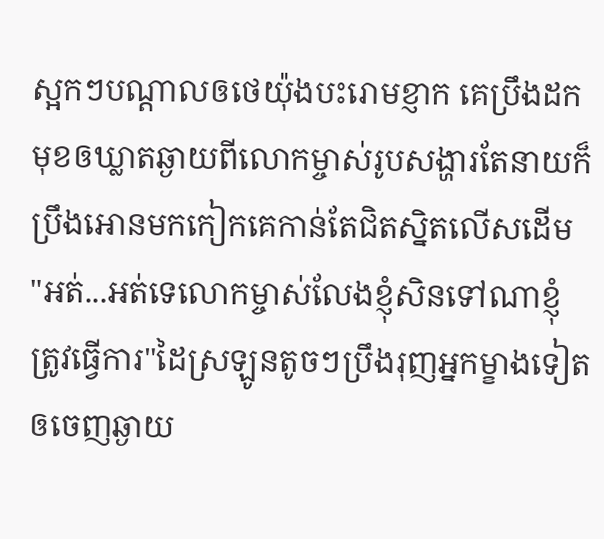ស្អកៗបណ្ដាលឲថេយ៉ុងបះរោមខ្ញាក គេប្រឹងដកមុខឲឃ្លាតឆ្ងាយពីលោកម្ចាស់រូបសង្ហារតែនាយក៏ប្រឹងអោនមកកៀកគេកាន់តែជិតស្និតលើសដើម
"អត់...អត់ទេលោកម្ចាស់លែងខ្ញុំសិនទៅណាខ្ញុំត្រូវធ្វើការ"ដៃស្រឡូនតូចៗប្រឹងរុញអ្នកម្ខាងទៀតឲចេញឆ្ងាយ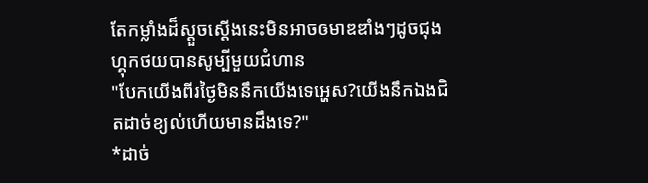តែកម្លាំងដ៏ស្ដួចស្ដើងនេះមិនអាចឲមាឌឌាំងៗដូចជុងហ្គុកថយបានសូម្បីមួយជំហាន
"បែកយើងពីរថ្ងៃមិននឹកយើងទេអ្ហេស?យើងនឹកឯងជិតដាច់ខ្យល់ហើយមានដឹងទេ?"
*ដាច់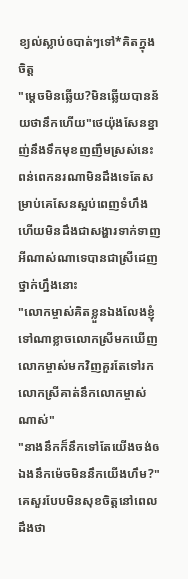ខ្យល់ស្លាប់ឲបាត់ៗទៅ*គិតក្នុងចិត្ត
"ម្ដេចមិនឆ្លើយ?មិនឆ្លើយបានន័យថានឹកហើយ"ថេយ៉ុងសែនខ្នាញ់នឹងទឹកមុខញញឹមស្រស់នេះពន់ពេកនរណាមិនដឹងទេតែសម្រាប់គេសែនស្អប់ពេញទំហឹងហើយមិនដឹងជាសង្ហារទាក់ទាញអីណាស់ណាទេបានជាស្រីដេញថ្នាក់ហ្នឹងនោះ
"លោកម្ចាស់គិតខ្លួនឯងលែងខ្ញុំទៅណាខ្លាចលោកស្រីមកឃើញលោកម្ចាស់មកវិញគួរតែទៅរកលោកស្រីគាត់នឹកលោកម្ចាស់ណាស់"
"នាងនឹកក៏នឹកទៅតែយើងចង់ឲឯងនឹកម៉េចមិននឹកយើងហឹម?"គេសួរបែបមិនសុខចិត្តនៅពេលដឹងថា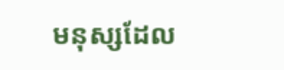មនុស្សដែល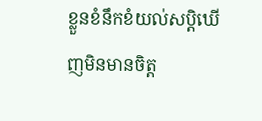ខ្លួនខំនឹកខំយល់សប្តិឃើញមិនមានចិត្ត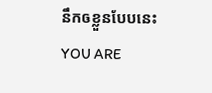នឹកឲខ្លួនបែបនេះ
YOU ARE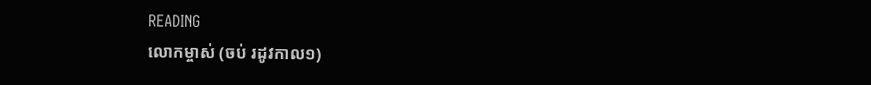READING
លោកម្ចាស់ (ចប់ រដូវកាល១)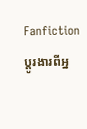Fanfictionប្ដូរងារពីអ្ន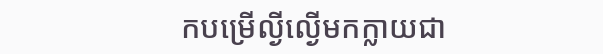កបម្រើល្ងីល្ងើមកក្លាយជា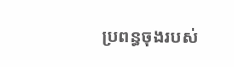ប្រពន្ធចុងរបស់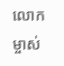លោកម្ចាស់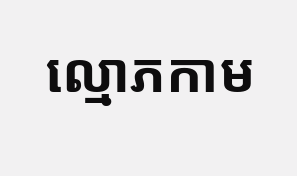ល្មោភកាម